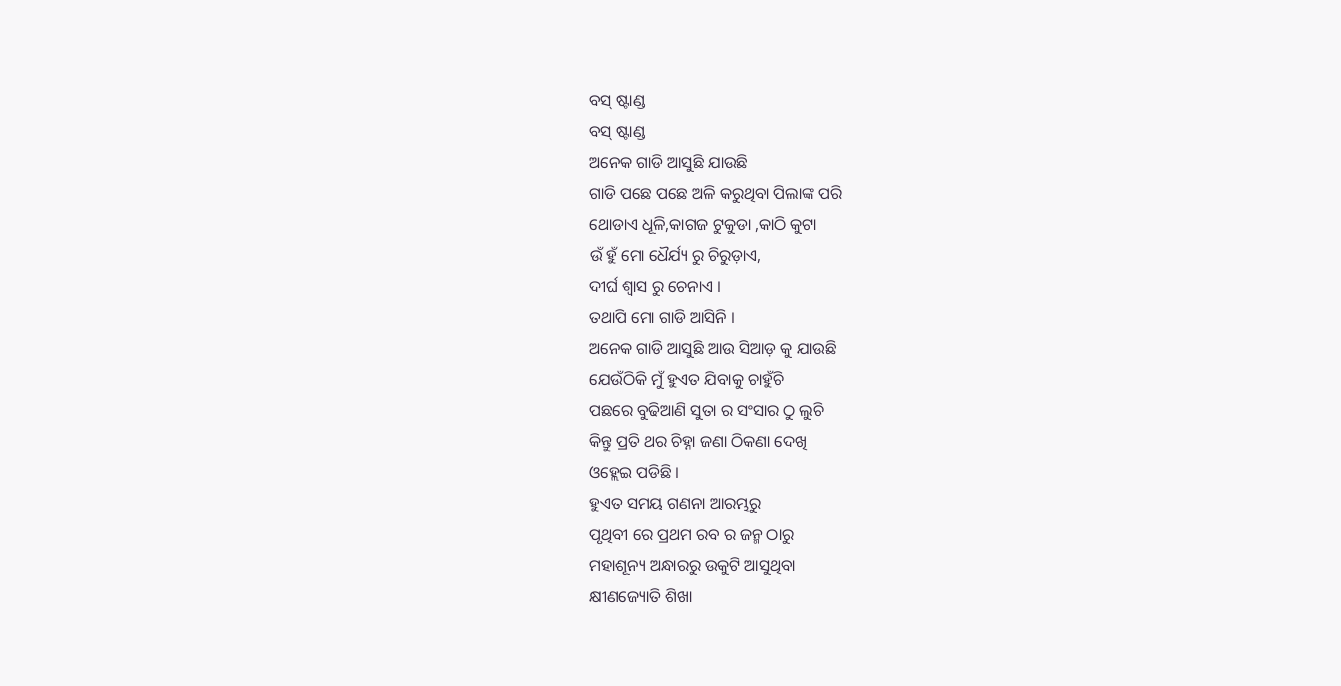ବସ୍ ଷ୍ଟାଣ୍ଡ
ବସ୍ ଷ୍ଟାଣ୍ଡ
ଅନେକ ଗାଡି ଆସୁଛି ଯାଉଛି
ଗାଡି ପଛେ ପଛେ ଅଳି କରୁଥିବା ପିଲାଙ୍କ ପରି
ଥୋଡାଏ ଧୂଳି,କାଗଜ ଟୁକୁଡା ,କାଠି କୁଟା
ଉଁ ହୁଁ ମୋ ଧୈର୍ଯ୍ୟ ରୁ ଚିରୁଡ଼ାଏ,
ଦୀର୍ଘ ଶ୍ୱାସ ରୁ ଚେନାଏ ।
ତଥାପି ମୋ ଗାଡି ଆସିନି ।
ଅନେକ ଗାଡି ଆସୁଛି ଆଉ ସିଆଡ଼ କୁ ଯାଉଛି
ଯେଉଁଠିକି ମୁଁ ହୁଏତ ଯିବାକୁ ଚାହୁଁଚି
ପଛରେ ବୁଢିଆଣି ସୁତା ର ସଂସାର ଠୁ ଲୁଚି
କିନ୍ତୁ ପ୍ରତି ଥର ଚିହ୍ନା ଜଣା ଠିକଣା ଦେଖି
ଓହ୍ଲେଇ ପଡିଛି ।
ହୁଏତ ସମୟ ଗଣନା ଆରମ୍ଭରୁ
ପୃଥିବୀ ରେ ପ୍ରଥମ ରବ ର ଜନ୍ମ ଠାରୁ
ମହାଶୂନ୍ୟ ଅନ୍ଧାରରୁ ଉକୁଟି ଆସୁଥିବା
କ୍ଷୀଣଜ୍ୟୋତି ଶିଖା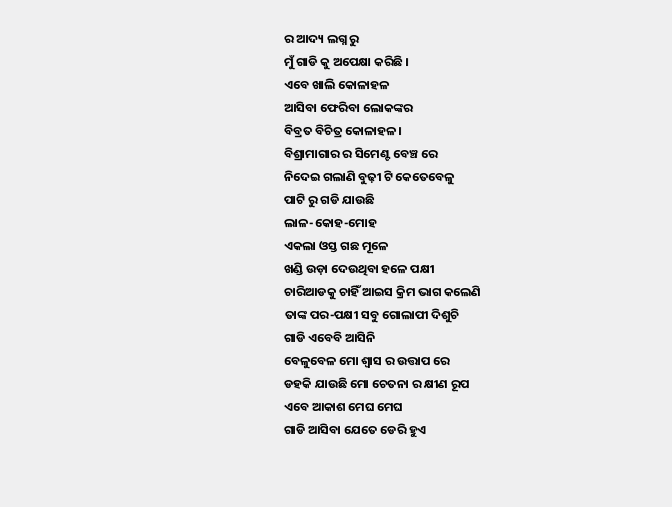ର ଆଦ୍ୟ ଲଗ୍ନ ରୁ
ମୁଁ ଗାଡି କୁ ଅପେକ୍ଷା କରିଛି ।
ଏବେ ଖାଲି କୋଳାହଳ
ଆସିବା ଫେରିବା ଲୋକଙ୍କର
ବିବ୍ରତ ବିଚିତ୍ର କୋଳାହଳ।
ବିଶ୍ରାମାଗାର ର ସିମେଣ୍ଟ ବେଞ୍ଚ ରେ
ନିଦେଇ ଗଲାଣି ବୁଢ଼ୀ ଟି କେତେବେଳୁ
ପାଟି ରୁ ଗଡି ଯାଉଛି
ଲାଳ-କୋହ-ମୋହ
ଏକଲା ଓସ୍ତ ଗଛ ମୂଳେ
ଖଣ୍ଡି ଉଡ଼ା ଦେଉଥିବା ହଳେ ପକ୍ଷୀ
ଚାରିଆଡକୁ ଚାହିଁ ଆଇସ କ୍ରିମ ଭାଗ କଲେଣି
ତାଙ୍କ ପର-ପକ୍ଷୀ ସବୁ ଗୋଲାପୀ ଦିଶୁଚି
ଗାଡି ଏବେବି ଆସିନି
ବେଳୁବେଳ ମୋ ଶ୍ୱାସ ର ଉତ୍ତାପ ରେ
ଡହକି ଯାଉଛି ମୋ ଚେତନା ର କ୍ଷୀଣ ରୂପ
ଏବେ ଆକାଶ ମେଘ ମେଘ
ଗାଡି ଆସିବା ଯେତେ ଡେରି ହୁଏ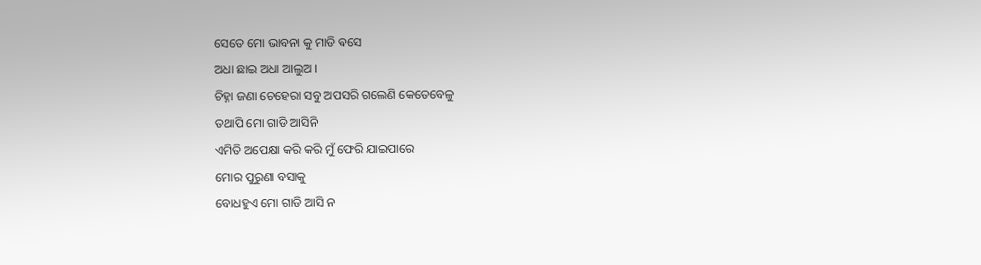ସେତେ ମୋ ଭାବନା କୁ ମାଡି ଵସେ
ଅଧା ଛାଇ ଅଧା ଆଲୁଅ ।
ଚିହ୍ନା ଜଣା ଚେହେରା ସବୁ ଅପସରି ଗଲେଣି କେତେବେଳୁ
ତଥାପି ମୋ ଗାଡି ଆସିନି
ଏମିତି ଅପେକ୍ଷା କରି କରି ମୁଁ ଫେରି ଯାଇପାରେ
ମୋର ପୁରୁଣା ବସାକୁ
ବୋଧହୁଏ ମୋ ଗାଡି ଆସି ନ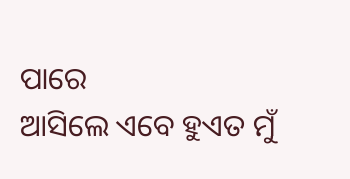ପାରେ
ଆସିଲେ ଏବେ ହୁଏତ ମୁଁ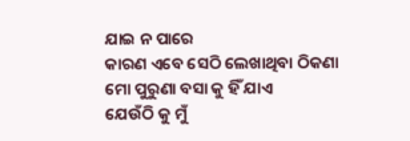ଯାଇ ନ ପାରେ
କାରଣ ଏବେ ସେଠି ଲେଖାଥିବା ଠିକଣା
ମୋ ପୁରୁଣା ବସା କୁ ହିଁ ଯାଏ
ଯେଉଁଠି କୁ ମୁଁ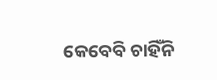କେବେବି ଚାହିଁନି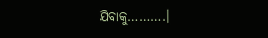ଯିବାକୁ……….।